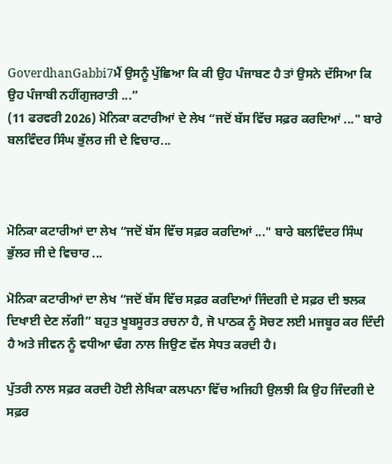GoverdhanGabbi7ਮੈਂ ਉਸਨੂੰ ਪੁੱਛਿਆ ਕਿ ਕੀ ਉਹ ਪੰਜਾਬਣ ਹੈ ਤਾਂ ਉਸਨੇ ਦੱਸਿਆ ਕਿ ਉਹ ਪੰਜਾਬੀ ਨਹੀਂਗੁਜਰਾਤੀ ...”
(11 ਫਰਵਰੀ 2026) ਮੋਨਿਕਾ ਕਟਾਰੀਆਂ ਦੇ ਲੇਖ “ਜਦੋਂ ਬੱਸ ਵਿੱਚ ਸਫ਼ਰ ਕਰਦਿਆਂ ..." ਬਾਰੇ ਬਲਵਿੰਦਰ ਸਿੰਘ ਭੁੱਲਰ ਜੀ ਦੇ ਵਿਚਾਰ...



ਮੋਨਿਕਾ ਕਟਾਰੀਆਂ ਦਾ ਲੇਖ “ਜਦੋਂ ਬੱਸ ਵਿੱਚ ਸਫ਼ਰ ਕਰਦਿਆਂ ..." ਬਾਰੇ ਬਲਵਿੰਦਰ ਸਿੰਘ ਭੁੱਲਰ ਜੀ ਦੇ ਵਿਚਾਰ ...

ਮੋਨਿਕਾ ਕਟਾਰੀਆਂ ਦਾ ਲੇਖ “ਜਦੋਂ ਬੱਸ ਵਿੱਚ ਸਫ਼ਰ ਕਰਦਿਆਂ ਜਿੰਦਗੀ ਦੇ ਸਫ਼ਰ ਦੀ ਝਲਕ ਦਿਖਾਈ ਦੇਣ ਲੱਗੀ” ਬਹੁਤ ਖੂਬਸੂਰਤ ਰਚਨਾ ਹੈ, ਜੋ ਪਾਠਕ ਨੂੰ ਸੋਚਣ ਲਈ ਮਜਬੂਰ ਕਰ ਦਿੰਦੀ ਹੈ ਅਤੇ ਜੀਵਨ ਨੂੰ ਵਧੀਆ ਢੰਗ ਨਾਲ ਜਿਉਣ ਵੱਲ ਸੇਧਤ ਕਰਦੀ ਹੈ।

ਪੁੱਤਰੀ ਨਾਲ ਸਫ਼ਰ ਕਰਦੀ ਹੋਈ ਲੇਖਿਕਾ ਕਲਪਨਾ ਵਿੱਚ ਅਜਿਹੀ ਉਲਝੀ ਕਿ ਉਹ ਜਿੰਦਗੀ ਦੇ ਸਫ਼ਰ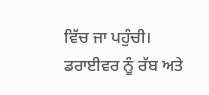ਵਿੱਚ ਜਾ ਪਹੁੰਚੀ। ਡਰਾਈਵਰ ਨੂੰ ਰੱਬ ਅਤੇ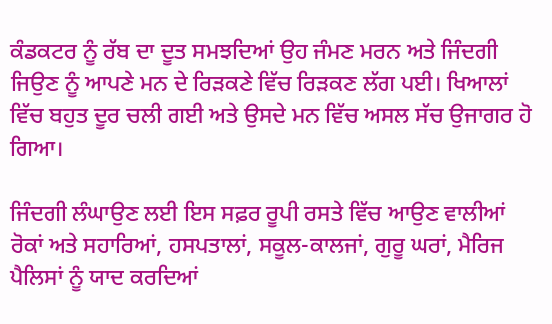ਕੰਡਕਟਰ ਨੂੰ ਰੱਬ ਦਾ ਦੂਤ ਸਮਝਦਿਆਂ ਉਹ ਜੰਮਣ ਮਰਨ ਅਤੇ ਜਿੰਦਗੀ ਜਿਉਣ ਨੂੰ ਆਪਣੇ ਮਨ ਦੇ ਰਿੜਕਣੇ ਵਿੱਚ ਰਿੜਕਣ ਲੱਗ ਪਈ। ਖਿਆਲਾਂ ਵਿੱਚ ਬਹੁਤ ਦੂਰ ਚਲੀ ਗਈ ਅਤੇ ਉਸਦੇ ਮਨ ਵਿੱਚ ਅਸਲ ਸੱਚ ਉਜਾਗਰ ਹੋ ਗਿਆ।

ਜਿੰਦਗੀ ਲੰਘਾਉਣ ਲਈ ਇਸ ਸਫ਼ਰ ਰੂਪੀ ਰਸਤੇ ਵਿੱਚ ਆਉਣ ਵਾਲੀਆਂ ਰੋਕਾਂ ਅਤੇ ਸਹਾਰਿਆਂ, ਹਸਪਤਾਲਾਂ, ਸਕੂਲ-ਕਾਲਜਾਂ, ਗੁਰੂ ਘਰਾਂ, ਮੈਰਿਜ ਪੈਲਿਸਾਂ ਨੂੰ ਯਾਦ ਕਰਦਿਆਂ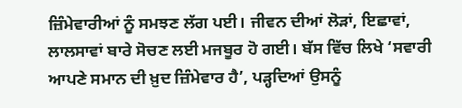ਜ਼ਿੰਮੇਵਾਰੀਆਂ ਨੂੰ ਸਮਝਣ ਲੱਗ ਪਈ। ਜੀਵਨ ਦੀਆਂ ਲੋੜਾਂ, ਇਛਾਵਾਂ, ਲਾਲਸਾਵਾਂ ਬਾਰੇ ਸੋਚਣ ਲਈ ਮਜਬੂਰ ਹੋ ਗਈ। ਬੱਸ ਵਿੱਚ ਲਿਖੇ ‘ਸਵਾਰੀ ਆਪਣੇ ਸਮਾਨ ਦੀ ਖ਼ੁਦ ਜ਼ਿੰਮੇਵਾਰ ਹੈ’, ਪੜ੍ਹਦਿਆਂ ਉਸਨੂੰ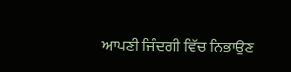ਆਪਣੀ ਜਿੰਦਗੀ ਵਿੱਚ ਨਿਭਾਉਣ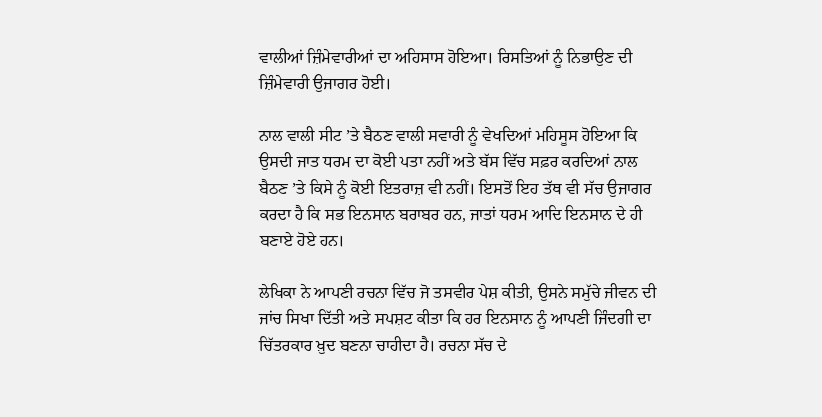ਵਾਲੀਆਂ ਜ਼ਿੰਮੇਵਾਰੀਆਂ ਦਾ ਅਹਿਸਾਸ ਹੋਇਆ। ਰਿਸਤਿਆਂ ਨੂੰ ਨਿਭਾਉਣ ਦੀ ਜ਼ਿੰਮੇਵਾਰੀ ਉਜਾਗਰ ਹੋਈ।

ਨਾਲ ਵਾਲੀ ਸੀਟ ’ਤੇ ਬੈਠਣ ਵਾਲੀ ਸਵਾਰੀ ਨੂੰ ਵੇਖਦਿਆਂ ਮਹਿਸੂਸ ਹੋਇਆ ਕਿ ਉਸਦੀ ਜਾਤ ਧਰਮ ਦਾ ਕੋਈ ਪਤਾ ਨਹੀਂ ਅਤੇ ਬੱਸ ਵਿੱਚ ਸਫ਼ਰ ਕਰਦਿਆਂ ਨਾਲ ਬੈਠਣ ’ਤੇ ਕਿਸੇ ਨੂੰ ਕੋਈ ਇਤਰਾਜ਼ ਵੀ ਨਹੀਂ। ਇਸਤੋਂ ਇਹ ਤੱਥ ਵੀ ਸੱਚ ਉਜਾਗਰ ਕਰਦਾ ਹੈ ਕਿ ਸਭ ਇਨਸਾਨ ਬਰਾਬਰ ਹਨ, ਜਾਤਾਂ ਧਰਮ ਆਦਿ ਇਨਸਾਨ ਦੇ ਹੀ ਬਣਾਏ ਹੋਏ ਹਨ।

ਲੇਖਿਕਾ ਨੇ ਆਪਣੀ ਰਚਨਾ ਵਿੱਚ ਜੋ ਤਸਵੀਰ ਪੇਸ਼ ਕੀਤੀ, ਉਸਨੇ ਸਮੁੱਚੇ ਜੀਵਨ ਦੀ ਜਾਂਚ ਸਿਖਾ ਦਿੱਤੀ ਅਤੇ ਸਪਸ਼ਟ ਕੀਤਾ ਕਿ ਹਰ ਇਨਸਾਨ ਨੂੰ ਆਪਣੀ ਜਿੰਦਗੀ ਦਾ ਚਿੱਤਰਕਾਰ ਖ਼ੁਦ ਬਣਨਾ ਚਾਹੀਦਾ ਹੈ। ਰਚਨਾ ਸੱਚ ਦੇ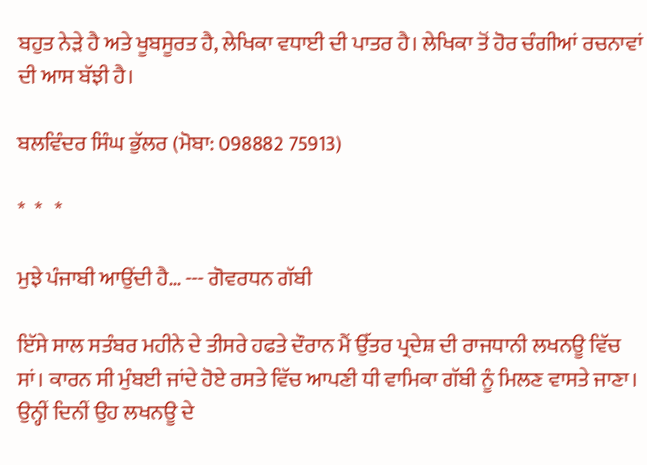ਬਹੁਤ ਨੇੜੇ ਹੈ ਅਤੇ ਖੂਬਸੂਰਤ ਹੈ, ਲੇਖਿਕਾ ਵਧਾਈ ਦੀ ਪਾਤਰ ਹੈ। ਲੇਖਿਕਾ ਤੋਂ ਹੋਰ ਚੰਗੀਆਂ ਰਚਨਾਵਾਂ ਦੀ ਆਸ ਬੱਝੀ ਹੈ।

ਬਲਵਿੰਦਰ ਸਿੰਘ ਭੁੱਲਰ (ਮੋਬਾ: 098882 75913)

*  *   *

ਮੁਝੇ ਪੰਜਾਬੀ ਆਉਂਦੀ ਹੈ… --- ਗੋਵਰਧਨ ਗੱਬੀ

ਇੱਸੇ ਸਾਲ ਸਤੰਬਰ ਮਹੀਨੇ ਦੇ ਤੀਸਰੇ ਹਫਤੇ ਦੌਰਾਨ ਮੈਂ ਉੱਤਰ ਪ੍ਰਦੇਸ਼ ਦੀ ਰਾਜਧਾਨੀ ਲਖਨਊ ਵਿੱਚ ਸਾਂ। ਕਾਰਨ ਸੀ ਮੁੰਬਈ ਜਾਂਦੇ ਹੋਏ ਰਸਤੇ ਵਿੱਚ ਆਪਣੀ ਧੀ ਵਾਮਿਕਾ ਗੱਬੀ ਨੂੰ ਮਿਲਣ ਵਾਸਤੇ ਜਾਣਾ। ਉਨ੍ਹੀਂ ਦਿਨੀਂ ਉਹ ਲਖਨਊ ਦੇ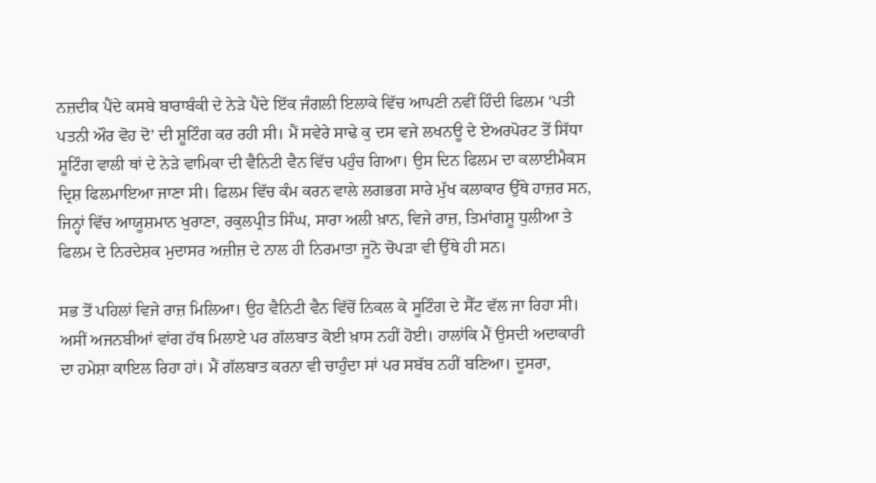ਨਜ਼ਦੀਕ ਪੈਂਦੇ ਕਸਬੇ ਬਾਰਾਬੰਕੀ ਦੇ ਨੇੜੇ ਪੈਂਦੇ ਇੱਕ ਜੰਗਲੀ ਇਲਾਕੇ ਵਿੱਚ ਆਪਣੀ ਨਵੀਂ ਹਿੰਦੀ ਫਿਲਮ ‘ਪਤੀ ਪਤਨੀ ਔਰ ਵੋਹ ਦੋ’ ਦੀ ਸ਼ੂਟਿੰਗ ਕਰ ਰਹੀ ਸੀ। ਮੈਂ ਸਵੇਰੇ ਸਾਢੇ ਕੁ ਦਸ ਵਜੇ ਲਖਨਊ ਦੇ ਏਅਰਪੋਰਟ ਤੋਂ ਸਿੱਧਾ ਸ਼ੂਟਿੰਗ ਵਾਲੀ ਥਾਂ ਦੇ ਨੇੜੇ ਵਾਮਿਕਾ ਦੀ ਵੈਨਿਟੀ ਵੈਨ ਵਿੱਚ ਪਹੁੰਚ ਗਿਆ। ਉਸ ਦਿਨ ਫਿਲਮ ਦਾ ਕਲਾਈਮੈਕਸ ਦ੍ਰਿਸ਼ ਫਿਲਮਾਇਆ ਜਾਣਾ ਸੀ। ਫਿਲਮ ਵਿੱਚ ਕੰਮ ਕਰਨ ਵਾਲੇ ਲਗਭਗ ਸਾਰੇ ਮੁੱਖ ਕਲਾਕਾਰ ਉੱਥੇ ਹਾਜ਼ਰ ਸਨ, ਜਿਨ੍ਹਾਂ ਵਿੱਚ ਆਯੂਸ਼ਮਾਨ ਖੁਰਾਣਾ, ਰਕੁਲਪ੍ਰੀਤ ਸਿੰਘ, ਸਾਰਾ ਅਲੀ ਖ਼ਾਨ, ਵਿਜੇ ਰਾਜ਼, ਤਿਮਾਂਗਸ਼ੂ ਧੁਲੀਆ ਤੇ ਫਿਲਮ ਦੇ ਨਿਰਦੇਸ਼ਕ ਮੁਦਾਸਰ ਅਜ਼ੀਜ਼ ਦੇ ਨਾਲ ਹੀ ਨਿਰਮਾਤਾ ਜੂਨੋ ਚੋਪੜਾ ਵੀ ਉੱਥੇ ਹੀ ਸਨ।

ਸਭ ਤੋਂ ਪਹਿਲਾਂ ਵਿਜੇ ਰਾਜ਼ ਮਿਲਿਆ। ਉਹ ਵੈਨਿਟੀ ਵੈਨ ਵਿੱਚੋਂ ਨਿਕਲ ਕੇ ਸੂਟਿੰਗ ਦੇ ਸੈੱਟ ਵੱਲ ਜਾ ਰਿਹਾ ਸੀ। ਅਸੀਂ ਅਜਨਬੀਆਂ ਵਾਂਗ ਹੱਥ ਮਿਲਾਏ ਪਰ ਗੱਲਬਾਤ ਕੋਈ ਖ਼ਾਸ ਨਹੀਂ ਹੋਈ। ਹਾਲਾਂਕਿ ਮੈਂ ਉਸਦੀ ਅਦਾਕਾਰੀ ਦਾ ਹਮੇਸ਼ਾ ਕਾਇਲ ਰਿਹਾ ਹਾਂ। ਮੈਂ ਗੱਲਬਾਤ ਕਰਨਾ ਵੀ ਚਾਹੁੰਦਾ ਸਾਂ ਪਰ ਸਬੱਬ ਨਹੀਂ ਬਣਿਆ। ਦੂਸਰਾ,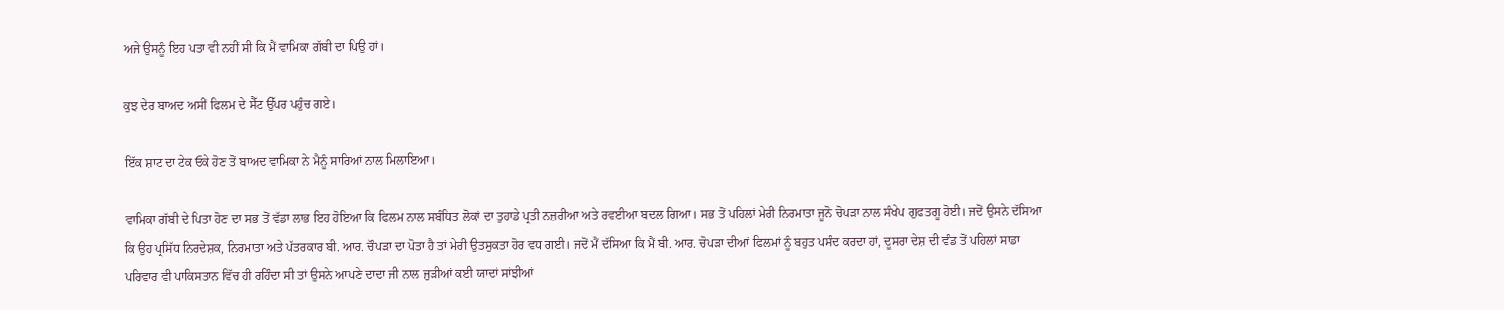ਅਜੇ ਉਸਨੂੰ ਇਹ ਪਤਾ ਵੀ ਨਹੀਂ ਸੀ ਕਿ ਮੈਂ ਵਾਮਿਕਾ ਗੱਬੀ ਦਾ ਪਿਉ ਹਾਂ।

ਕੁਝ ਦੇਰ ਬਾਅਦ ਅਸੀਂ ਫਿਲਮ ਦੇ ਸੈੱਟ ਉੱਪਰ ਪਹੁੰਚ ਗਏ।

ਇੱਕ ਸ਼ਾਟ ਦਾ ਟੇਕ ਓਕੇ ਹੋਣ ਤੋਂ ਬਾਅਦ ਵਾਮਿਕਾ ਨੇ ਮੈਨੂੰ ਸਾਰਿਆਂ ਨਾਲ ਮਿਲਾਇਆ।

ਵਾਮਿਕਾ ਗੱਬੀ ਦੇ ਪਿਤਾ ਹੋਣ ਦਾ ਸਭ ਤੋਂ ਵੱਡਾ ਲਾਭ ਇਹ ਹੋਇਆ ਕਿ ਫਿਲਮ ਨਾਲ ਸਬੰਧਿਤ ਲੋਕਾਂ ਦਾ ਤੁਹਾਡੇ ਪ੍ਰਤੀ ਨਜ਼ਰੀਆ ਅਤੇ ਰਵਈਆ ਬਦਲ ਗਿਆ। ਸਭ ਤੋਂ ਪਹਿਲਾਂ ਮੇਰੀ ਨਿਰਮਾਤਾ ਜੂਨੋ ਚੋਪੜਾ ਨਾਲ ਸੰਖੇਪ ਗੁਫਤਗੂ ਹੋਈ। ਜਦੋਂ ਉਸਨੇ ਦੱਸਿਆ ਕਿ ਉਹ ਪ੍ਰਸਿੱਧ ਨਿਰਦੇਸ਼ਕ, ਨਿਰਮਾਤਾ ਅਤੇ ਪੱਤਰਕਾਰ ਬੀ. ਆਰ. ਚੌਪੜਾ ਦਾ ਪੋਤਾ ਹੈ ਤਾਂ ਮੇਰੀ ਉਤਸੁਕਤਾ ਹੋਰ ਵਧ ਗਈ। ਜਦੋਂ ਮੈਂ ਦੱਸਿਆ ਕਿ ਮੈਂ ਬੀ. ਆਰ. ਚੋਪੜਾ ਦੀਆਂ ਫਿਲਮਾਂ ਨੂੰ ਬਹੁਤ ਪਸੰਦ ਕਰਦਾ ਹਾਂ, ਦੂਸਰਾ ਦੇਸ਼ ਦੀ ਵੰਡ ਤੋਂ ਪਹਿਲਾਂ ਸਾਡਾ ਪਰਿਵਾਰ ਵੀ ਪਾਕਿਸਤਾਨ ਵਿੱਚ ਹੀ ਰਹਿੰਦਾ ਸੀ ਤਾਂ ਉਸਨੇ ਆਪਣੇ ਦਾਦਾ ਜੀ ਨਾਲ ਜੁੜੀਆਂ ਕਈ ਯਾਦਾਂ ਸਾਂਝੀਆਂ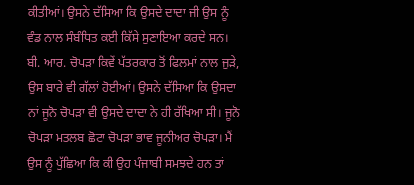ਕੀਤੀਆਂ। ਉਸਨੇ ਦੱਸਿਆ ਕਿ ਉਸਦੇ ਦਾਦਾ ਜੀ ਉਸ ਨੂੰ ਵੰਡ ਨਾਲ ਸੰਬੰਧਿਤ ਕਈ ਕਿੱਸੇ ਸੁਣਾਇਆ ਕਰਦੇ ਸਨ। ਬੀ. ਆਰ. ਚੋਪੜਾ ਕਿਵੇਂ ਪੱਤਰਕਾਰ ਤੋਂ ਫਿਲਮਾਂ ਨਾਲ ਜੁੜੇ, ਉਸ ਬਾਰੇ ਵੀ ਗੱਲਾਂ ਹੋਈਆਂ। ਉਸਨੇ ਦੱਸਿਆ ਕਿ ਉਸਦਾ ਨਾਂ ਜੂਨੋ ਚੋਪੜਾ ਵੀ ਉਸਦੇ ਦਾਦਾ ਨੇ ਹੀ ਰੱਖਿਆ ਸੀ। ਜੂਨੋ ਚੋਪੜਾ ਮਤਲਬ ਛੋਟਾ ਚੋਪੜਾ ਭਾਵ ਜੂਨੀਅਰ ਚੋਪੜਾ। ਮੈਂ ਉਸ ਨੂੰ ਪੁੱਛਿਆ ਕਿ ਕੀ ਉਹ ਪੰਜਾਬੀ ਸਮਝਦੇ ਹਨ ਤਾਂ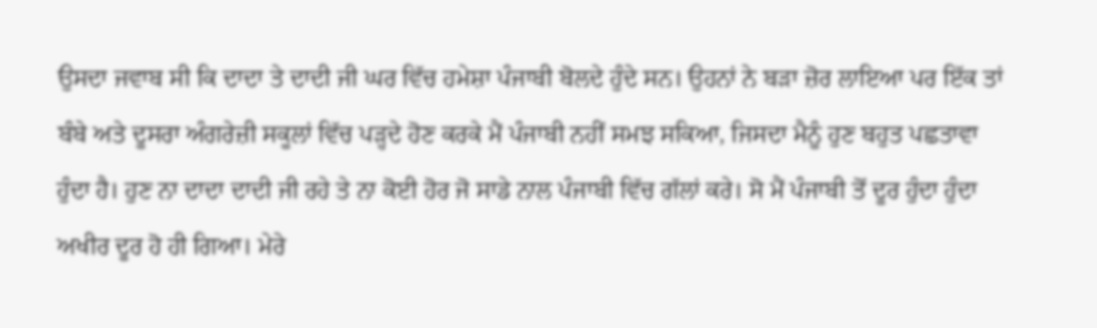ਉਸਦਾ ਜਵਾਬ ਸੀ ਕਿ ਦਾਦਾ ਤੇ ਦਾਦੀ ਜੀ ਘਰ ਵਿੱਚ ਹਮੇਸ਼ਾ ਪੰਜਾਬੀ ਬੋਲਦੇ ਹੁੰਦੇ ਸਨ। ਉਹਨਾਂ ਨੇ ਬੜਾ ਜ਼ੋਰ ਲਾਇਆ ਪਰ ਇੱਕ ਤਾਂ ਬੰਬੇ ਅਤੇ ਦੂਸਰਾ ਅੰਗਰੇਜ਼ੀ ਸਕੂਲਾਂ ਵਿੱਚ ਪੜ੍ਹਦੇ ਹੋਣ ਕਰਕੇ ਮੈਂ ਪੰਜਾਬੀ ਨਹੀਂ ਸਮਝ ਸਕਿਆ, ਜਿਸਦਾ ਮੈਨੂੰ ਹੁਣ ਬਹੁਤ ਪਛਤਾਵਾ ਹੁੰਦਾ ਹੈ। ਹੁਣ ਨਾ ਦਾਦਾ ਦਾਦੀ ਜੀ ਰਹੇ ਤੇ ਨਾ ਕੋਈ ਹੋਰ ਜੋ ਸਾਡੇ ਨਾਲ ਪੰਜਾਬੀ ਵਿੱਚ ਗੱਲਾਂ ਕਰੇ। ਸੋ ਮੈਂ ਪੰਜਾਬੀ ਤੋਂ ਦੂਰ ਹੁੰਦਾ ਹੁੰਦਾ ਅਖੀਰ ਦੂਰ ਹੋ ਹੀ ਗਿਆ। ਮੇਰੇ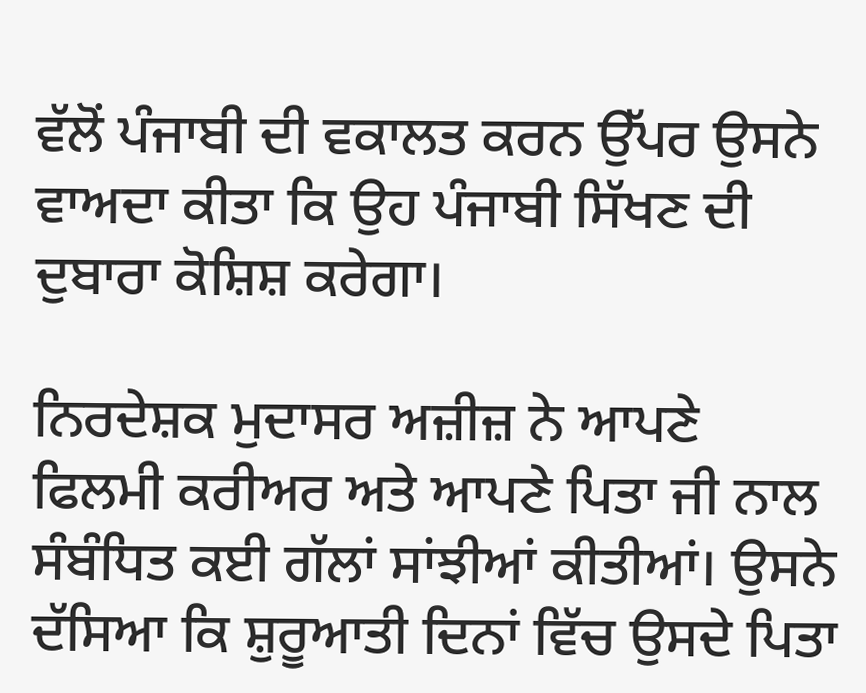ਵੱਲੋਂ ਪੰਜਾਬੀ ਦੀ ਵਕਾਲਤ ਕਰਨ ਉੱਪਰ ਉਸਨੇ ਵਾਅਦਾ ਕੀਤਾ ਕਿ ਉਹ ਪੰਜਾਬੀ ਸਿੱਖਣ ਦੀ ਦੁਬਾਰਾ ਕੋਸ਼ਿਸ਼ ਕਰੇਗਾ।

ਨਿਰਦੇਸ਼ਕ ਮੁਦਾਸਰ ਅਜ਼ੀਜ਼ ਨੇ ਆਪਣੇ ਫਿਲਮੀ ਕਰੀਅਰ ਅਤੇ ਆਪਣੇ ਪਿਤਾ ਜੀ ਨਾਲ ਸੰਬੰਧਿਤ ਕਈ ਗੱਲਾਂ ਸਾਂਝੀਆਂ ਕੀਤੀਆਂ। ਉਸਨੇ ਦੱਸਿਆ ਕਿ ਸ਼ੁਰੂਆਤੀ ਦਿਨਾਂ ਵਿੱਚ ਉਸਦੇ ਪਿਤਾ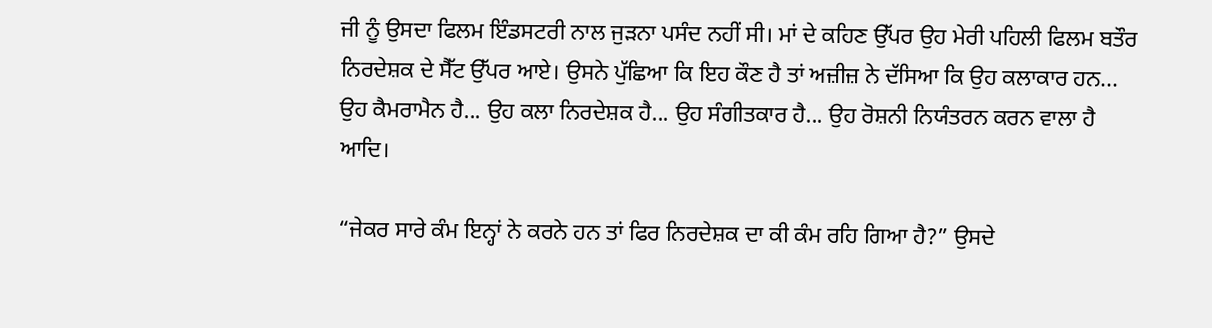ਜੀ ਨੂੰ ਉਸਦਾ ਫਿਲਮ ਇੰਡਸਟਰੀ ਨਾਲ ਜੁੜਨਾ ਪਸੰਦ ਨਹੀਂ ਸੀ। ਮਾਂ ਦੇ ਕਹਿਣ ਉੱਪਰ ਉਹ ਮੇਰੀ ਪਹਿਲੀ ਫਿਲਮ ਬਤੌਰ ਨਿਰਦੇਸ਼ਕ ਦੇ ਸੈੱਟ ਉੱਪਰ ਆਏ। ਉਸਨੇ ਪੁੱਛਿਆ ਕਿ ਇਹ ਕੌਣ ਹੈ ਤਾਂ ਅਜ਼ੀਜ਼ ਨੇ ਦੱਸਿਆ ਕਿ ਉਹ ਕਲਾਕਾਰ ਹਨ... ਉਹ ਕੈਮਰਾਮੈਨ ਹੈ... ਉਹ ਕਲਾ ਨਿਰਦੇਸ਼ਕ ਹੈ... ਉਹ ਸੰਗੀਤਕਾਰ ਹੈ... ਉਹ ਰੋਸ਼ਨੀ ਨਿਯੰਤਰਨ ਕਰਨ ਵਾਲਾ ਹੈ ਆਦਿ।

“ਜੇਕਰ ਸਾਰੇ ਕੰਮ ਇਨ੍ਹਾਂ ਨੇ ਕਰਨੇ ਹਨ ਤਾਂ ਫਿਰ ਨਿਰਦੇਸ਼ਕ ਦਾ ਕੀ ਕੰਮ ਰਹਿ ਗਿਆ ਹੈ?” ਉਸਦੇ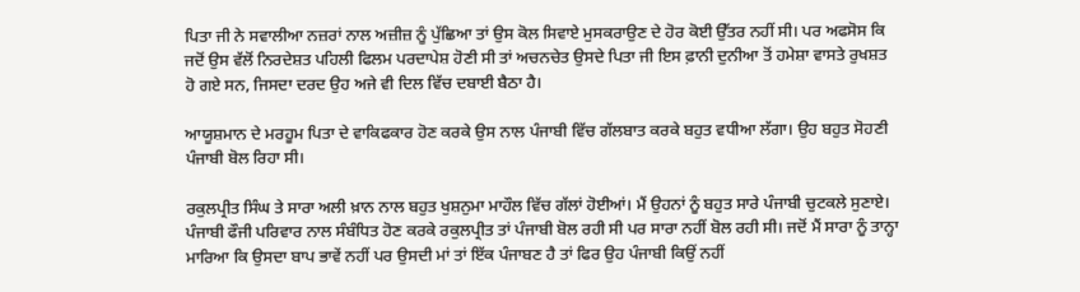ਪਿਤਾ ਜੀ ਨੇ ਸਵਾਲੀਆ ਨਜ਼ਰਾਂ ਨਾਲ ਅਜ਼ੀਜ਼ ਨੂੰ ਪੁੱਛਿਆ ਤਾਂ ਉਸ ਕੋਲ ਸਿਵਾਏ ਮੁਸਕਰਾਉਣ ਦੇ ਹੋਰ ਕੋਈ ਉੱਤਰ ਨਹੀਂ ਸੀ। ਪਰ ਅਫਸੋਸ ਕਿ ਜਦੋਂ ਉਸ ਵੱਲੋਂ ਨਿਰਦੇਸ਼ਤ ਪਹਿਲੀ ਫਿਲਮ ਪਰਦਾਪੇਸ਼ ਹੋਣੀ ਸੀ ਤਾਂ ਅਚਨਚੇਤ ਉਸਦੇ ਪਿਤਾ ਜੀ ਇਸ ਫ਼ਾਨੀ ਦੁਨੀਆ ਤੋਂ ਹਮੇਸ਼ਾ ਵਾਸਤੇ ਰੁਖਸ਼ਤ ਹੋ ਗਏ ਸਨ, ਜਿਸਦਾ ਦਰਦ ਉਹ ਅਜੇ ਵੀ ਦਿਲ ਵਿੱਚ ਦਬਾਈ ਬੈਠਾ ਹੈ।

ਆਯੂਸ਼ਮਾਨ ਦੇ ਮਰਹੂਮ ਪਿਤਾ ਦੇ ਵਾਕਿਫਕਾਰ ਹੋਣ ਕਰਕੇ ਉਸ ਨਾਲ ਪੰਜਾਬੀ ਵਿੱਚ ਗੱਲਬਾਤ ਕਰਕੇ ਬਹੁਤ ਵਧੀਆ ਲੱਗਾ। ਉਹ ਬਹੁਤ ਸੋਹਣੀ ਪੰਜਾਬੀ ਬੋਲ ਰਿਹਾ ਸੀ।

ਰਕੁਲਪ੍ਰੀਤ ਸਿੰਘ ਤੇ ਸਾਰਾ ਅਲੀ ਖ਼ਾਨ ਨਾਲ ਬਹੁਤ ਖੁਸ਼ਨੁਮਾ ਮਾਹੌਲ ਵਿੱਚ ਗੱਲਾਂ ਹੋਈਆਂ। ਮੈਂ ਉਹਨਾਂ ਨੂੰ ਬਹੁਤ ਸਾਰੇ ਪੰਜਾਬੀ ਚੁਟਕਲੇ ਸੁਣਾਏ। ਪੰਜਾਬੀ ਫੌਜੀ ਪਰਿਵਾਰ ਨਾਲ ਸੰਬੰਧਿਤ ਹੋਣ ਕਰਕੇ ਰਕੁਲਪ੍ਰੀਤ ਤਾਂ ਪੰਜਾਬੀ ਬੋਲ ਰਹੀ ਸੀ ਪਰ ਸਾਰਾ ਨਹੀਂ ਬੋਲ ਰਹੀ ਸੀ। ਜਦੋਂ ਮੈਂ ਸਾਰਾ ਨੂੰ ਤਾਨ੍ਹਾ ਮਾਰਿਆ ਕਿ ਉਸਦਾ ਬਾਪ ਭਾਵੇਂ ਨਹੀਂ ਪਰ ਉਸਦੀ ਮਾਂ ਤਾਂ ਇੱਕ ਪੰਜਾਬਣ ਹੈ ਤਾਂ ਫਿਰ ਉਹ ਪੰਜਾਬੀ ਕਿਉਂ ਨਹੀਂ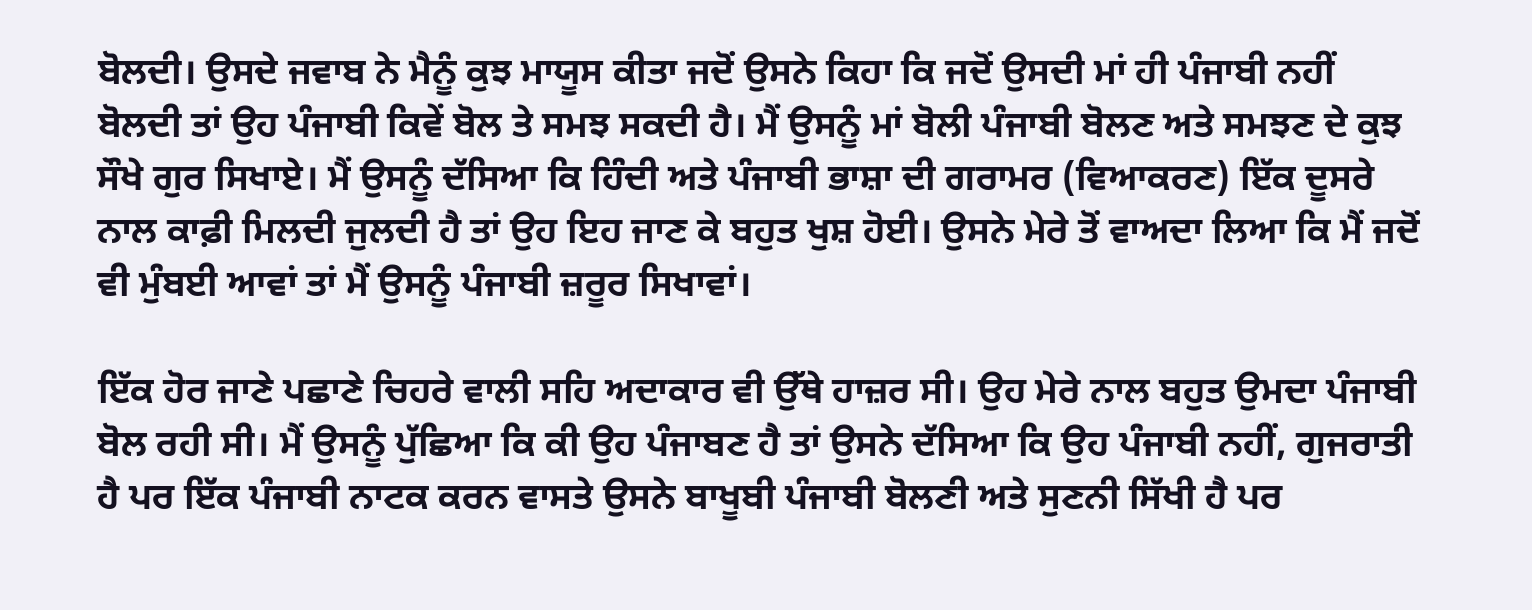ਬੋਲਦੀ। ਉਸਦੇ ਜਵਾਬ ਨੇ ਮੈਨੂੰ ਕੁਝ ਮਾਯੂਸ ਕੀਤਾ ਜਦੋਂ ਉਸਨੇ ਕਿਹਾ ਕਿ ਜਦੋਂ ਉਸਦੀ ਮਾਂ ਹੀ ਪੰਜਾਬੀ ਨਹੀਂ ਬੋਲਦੀ ਤਾਂ ਉਹ ਪੰਜਾਬੀ ਕਿਵੇਂ ਬੋਲ ਤੇ ਸਮਝ ਸਕਦੀ ਹੈ। ਮੈਂ ਉਸਨੂੰ ਮਾਂ ਬੋਲੀ ਪੰਜਾਬੀ ਬੋਲਣ ਅਤੇ ਸਮਝਣ ਦੇ ਕੁਝ ਸੌਖੇ ਗੁਰ ਸਿਖਾਏ। ਮੈਂ ਉਸਨੂੰ ਦੱਸਿਆ ਕਿ ਹਿੰਦੀ ਅਤੇ ਪੰਜਾਬੀ ਭਾਸ਼ਾ ਦੀ ਗਰਾਮਰ (ਵਿਆਕਰਣ) ਇੱਕ ਦੂਸਰੇ ਨਾਲ ਕਾਫ਼ੀ ਮਿਲਦੀ ਜੁਲਦੀ ਹੈ ਤਾਂ ਉਹ ਇਹ ਜਾਣ ਕੇ ਬਹੁਤ ਖੁਸ਼ ਹੋਈ। ਉਸਨੇ ਮੇਰੇ ਤੋਂ ਵਾਅਦਾ ਲਿਆ ਕਿ ਮੈਂ ਜਦੋਂ ਵੀ ਮੁੰਬਈ ਆਵਾਂ ਤਾਂ ਮੈਂ ਉਸਨੂੰ ਪੰਜਾਬੀ ਜ਼ਰੂਰ ਸਿਖਾਵਾਂ।

ਇੱਕ ਹੋਰ ਜਾਣੇ ਪਛਾਣੇ ਚਿਹਰੇ ਵਾਲੀ ਸਹਿ ਅਦਾਕਾਰ ਵੀ ਉੱਥੇ ਹਾਜ਼ਰ ਸੀ। ਉਹ ਮੇਰੇ ਨਾਲ ਬਹੁਤ ਉਮਦਾ ਪੰਜਾਬੀ ਬੋਲ ਰਹੀ ਸੀ। ਮੈਂ ਉਸਨੂੰ ਪੁੱਛਿਆ ਕਿ ਕੀ ਉਹ ਪੰਜਾਬਣ ਹੈ ਤਾਂ ਉਸਨੇ ਦੱਸਿਆ ਕਿ ਉਹ ਪੰਜਾਬੀ ਨਹੀਂ, ਗੁਜਰਾਤੀ ਹੈ ਪਰ ਇੱਕ ਪੰਜਾਬੀ ਨਾਟਕ ਕਰਨ ਵਾਸਤੇ ਉਸਨੇ ਬਾਖੂਬੀ ਪੰਜਾਬੀ ਬੋਲਣੀ ਅਤੇ ਸੁਣਨੀ ਸਿੱਖੀ ਹੈ ਪਰ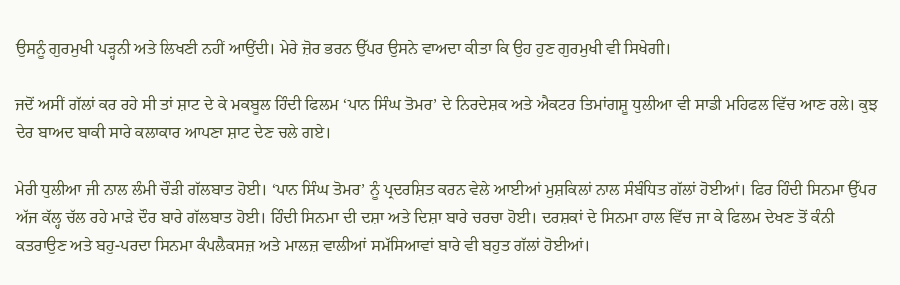ਉਸਨੂੰ ਗੁਰਮੁਖੀ ਪੜ੍ਹਨੀ ਅਤੇ ਲਿਖਣੀ ਨਹੀਂ ਆਉਂਦੀ। ਮੇਰੇ ਜ਼ੋਰ ਭਰਨ ਉੱਪਰ ਉਸਨੇ ਵਾਅਦਾ ਕੀਤਾ ਕਿ ਉਹ ਹੁਣ ਗੁਰਮੁਖੀ ਵੀ ਸਿਖੇਗੀ।

ਜਦੋਂ ਅਸੀਂ ਗੱਲਾਂ ਕਰ ਰਹੇ ਸੀ ਤਾਂ ਸ਼ਾਟ ਦੇ ਕੇ ਮਕਬੂਲ ਹਿੰਦੀ ਫਿਲਮ ‘ਪਾਨ ਸਿੰਘ ਤੋਮਰ’ ਦੇ ਨਿਰਦੇਸ਼ਕ ਅਤੇ ਐਕਟਰ ਤਿਮਾਂਗਸ਼ੂ ਧੁਲੀਆ ਵੀ ਸਾਡੀ ਮਹਿਫਲ ਵਿੱਚ ਆਣ ਰਲੇ। ਕੁਝ ਦੇਰ ਬਾਅਦ ਬਾਕੀ ਸਾਰੇ ਕਲਾਕਾਰ ਆਪਣਾ ਸ਼ਾਟ ਦੇਣ ਚਲੇ ਗਏ।

ਮੇਰੀ ਧੁਲੀਆ ਜੀ ਨਾਲ ਲੰਮੀ ਚੌੜੀ ਗੱਲਬਾਤ ਹੋਈ। ‘ਪਾਨ ਸਿੰਘ ਤੋਮਰ’ ਨੂੰ ਪ੍ਰਦਰਸ਼ਿਤ ਕਰਨ ਵੇਲੇ ਆਈਆਂ ਮੁਸ਼ਕਿਲਾਂ ਨਾਲ ਸੰਬੰਧਿਤ ਗੱਲਾਂ ਹੋਈਆਂ। ਫਿਰ ਹਿੰਦੀ ਸਿਨਮਾ ਉੱਪਰ ਅੱਜ ਕੱਲ੍ਹ ਚੱਲ ਰਹੇ ਮਾੜੇ ਦੌਰ ਬਾਰੇ ਗੱਲਬਾਤ ਹੋਈ। ਹਿੰਦੀ ਸਿਨਮਾ ਦੀ ਦਸ਼ਾ ਅਤੇ ਦਿਸ਼ਾ ਬਾਰੇ ਚਰਚਾ ਹੋਈ। ਦਰਸ਼ਕਾਂ ਦੇ ਸਿਨਮਾ ਹਾਲ ਵਿੱਚ ਜਾ ਕੇ ਫਿਲਮ ਦੇਖਣ ਤੋਂ ਕੰਨੀ ਕਤਰਾਉਣ ਅਤੇ ਬਹੁ-ਪਰਦਾ ਸਿਨਮਾ ਕੰਪਲੈਕਸਜ਼ ਅਤੇ ਮਾਲਜ਼ ਵਾਲੀਆਂ ਸਮੱਸਿਆਵਾਂ ਬਾਰੇ ਵੀ ਬਹੁਤ ਗੱਲਾਂ ਹੋਈਆਂ।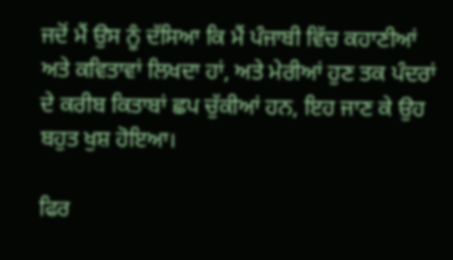ਜਦੋਂ ਮੈਂ ਉਸ ਨੂੰ ਦੱਸਿਆ ਕਿ ਮੈਂ ਪੰਜਾਬੀ ਵਿੱਚ ਕਹਾਣੀਆਂ ਅਤੇ ਕਵਿਤਾਵਾਂ ਲਿਖਦਾ ਹਾਂ, ਅਤੇ ਮੇਰੀਆਂ ਹੁਣ ਤਕ ਪੰਦਰਾਂ ਦੇ ਕਰੀਬ ਕਿਤਾਬਾਂ ਛਪ ਚੁੱਕੀਆਂ ਹਨ, ਇਹ ਜਾਣ ਕੇ ਉਹ ਬਹੁਤ ਖੁਸ਼ ਹੋਇਆ।

ਫਿਰ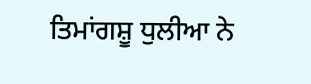ਤਿਮਾਂਗਸ਼ੂ ਧੁਲੀਆ ਨੇ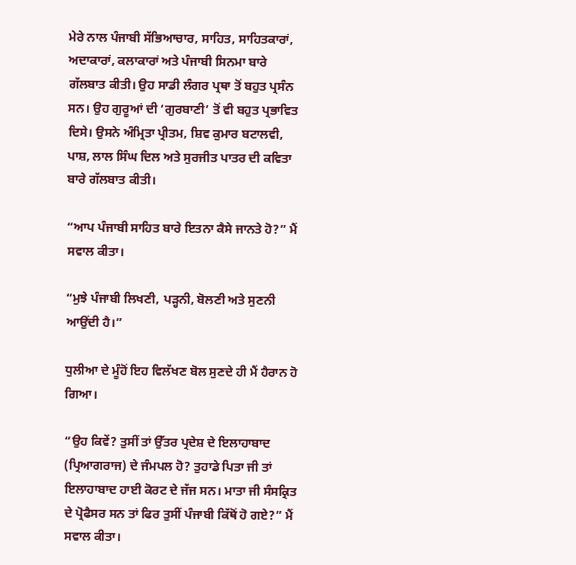ਮੇਰੇ ਨਾਲ ਪੰਜਾਬੀ ਸੱਭਿਆਚਾਰ, ਸਾਹਿਤ, ਸਾਹਿਤਕਾਰਾਂ, ਅਦਾਕਾਰਾਂ, ਕਲਾਕਾਰਾਂ ਅਤੇ ਪੰਜਾਬੀ ਸਿਨਮਾ ਬਾਰੇ ਗੱਲਬਾਤ ਕੀਤੀ। ਉਹ ਸਾਡੀ ਲੰਗਰ ਪ੍ਰਥਾ ਤੋਂ ਬਹੁਤ ਪ੍ਰਸੰਨ ਸਨ। ਉਹ ਗੁਰੂਆਂ ਦੀ ‘ਗੁਰਬਾਣੀ’ ਤੋਂ ਵੀ ਬਹੁਤ ਪ੍ਰਭਾਵਿਤ ਦਿਸੇ। ਉਸਨੇ ਅੰਮ੍ਰਿਤਾ ਪ੍ਰੀਤਮ, ਸ਼ਿਵ ਕੁਮਾਰ ਬਟਾਲਵੀ, ਪਾਸ਼, ਲਾਲ ਸਿੰਘ ਦਿਲ ਅਤੇ ਸੁਰਜੀਤ ਪਾਤਰ ਦੀ ਕਵਿਤਾ ਬਾਰੇ ਗੱਲਬਾਤ ਕੀਤੀ।

“ਆਪ ਪੰਜਾਬੀ ਸਾਹਿਤ ਬਾਰੇ ਇਤਨਾ ਕੈਸੇ ਜਾਨਤੇ ਹੋ?” ਮੈਂ ਸਵਾਲ ਕੀਤਾ।

“ਮੁਝੇ ਪੰਜਾਬੀ ਲਿਖਣੀ, ਪੜ੍ਹਨੀ, ਬੋਲਣੀ ਅਤੇ ਸੁਣਨੀ ਆਉਂਦੀ ਹੈ।”

ਧੁਲੀਆ ਦੇ ਮੂੰਹੋਂ ਇਹ ਵਿਲੱਖਣ ਬੋਲ ਸੁਣਦੇ ਹੀ ਮੈਂ ਹੈਰਾਨ ਹੋ ਗਿਆ।

“ਉਹ ਕਿਵੇਂ? ਤੁਸੀਂ ਤਾਂ ਉੱਤਰ ਪ੍ਰਦੇਸ਼ ਦੇ ਇਲਾਹਾਬਾਦ (ਪ੍ਰਿਆਗਰਾਜ) ਦੇ ਜੰਮਪਲ ਹੋ? ਤੁਹਾਡੇ ਪਿਤਾ ਜੀ ਤਾਂ ਇਲਾਹਾਬਾਦ ਹਾਈ ਕੋਰਟ ਦੇ ਜੱਜ ਸਨ। ਮਾਤਾ ਜੀ ਸੰਸਕ੍ਰਿਤ ਦੇ ਪ੍ਰੋਫੈਸਰ ਸਨ ਤਾਂ ਫਿਰ ਤੁਸੀਂ ਪੰਜਾਬੀ ਕਿੱਥੋਂ ਹੋ ਗਏ?” ਮੈਂ ਸਵਾਲ ਕੀਤਾ।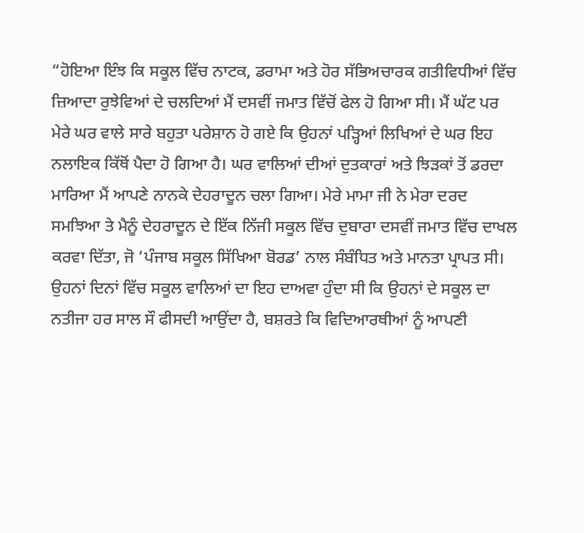“ਹੋਇਆ ਇੰਝ ਕਿ ਸਕੂਲ ਵਿੱਚ ਨਾਟਕ, ਡਰਾਮਾ ਅਤੇ ਹੋਰ ਸੱਭਿਅਚਾਰਕ ਗਤੀਵਿਧੀਆਂ ਵਿੱਚ ਜ਼ਿਆਦਾ ਰੁਝੇਵਿਆਂ ਦੇ ਚਲਦਿਆਂ ਮੈਂ ਦਸਵੀਂ ਜਮਾਤ ਵਿੱਚੋਂ ਫੇਲ ਹੋ ਗਿਆ ਸੀ। ਮੈਂ ਘੱਟ ਪਰ ਮੇਰੇ ਘਰ ਵਾਲੇ ਸਾਰੇ ਬਹੁਤਾ ਪਰੇਸ਼ਾਨ ਹੋ ਗਏ ਕਿ ਉਹਨਾਂ ਪੜ੍ਹਿਆਂ ਲਿਖਿਆਂ ਦੇ ਘਰ ਇਹ ਨਲਾਇਕ ਕਿੱਥੋਂ ਪੈਦਾ ਹੋ ਗਿਆ ਹੈ। ਘਰ ਵਾਲਿਆਂ ਦੀਆਂ ਦੁਤਕਾਰਾਂ ਅਤੇ ਝਿੜਕਾਂ ਤੋਂ ਡਰਦਾ ਮਾਰਿਆ ਮੈਂ ਆਪਣੇ ਨਾਨਕੇ ਦੇਹਰਾਦੂਨ ਚਲਾ ਗਿਆ। ਮੇਰੇ ਮਾਮਾ ਜੀ ਨੇ ਮੇਰਾ ਦਰਦ ਸਮਝਿਆ ਤੇ ਮੈਨੂੰ ਦੇਹਰਾਦੂਨ ਦੇ ਇੱਕ ਨਿੱਜੀ ਸਕੂਲ ਵਿੱਚ ਦੁਬਾਰਾ ਦਸਵੀਂ ਜਮਾਤ ਵਿੱਚ ਦਾਖਲ ਕਰਵਾ ਦਿੱਤਾ, ਜੋ ‘ਪੰਜਾਬ ਸਕੂਲ ਸਿੱਖਿਆ ਬੋਰਡ’ ਨਾਲ ਸੰਬੰਧਿਤ ਅਤੇ ਮਾਨਤਾ ਪ੍ਰਾਪਤ ਸੀ। ਉਹਨਾਂ ਦਿਨਾਂ ਵਿੱਚ ਸਕੂਲ ਵਾਲਿਆਂ ਦਾ ਇਹ ਦਾਅਵਾ ਹੁੰਦਾ ਸੀ ਕਿ ਉਹਨਾਂ ਦੇ ਸਕੂਲ ਦਾ ਨਤੀਜਾ ਹਰ ਸਾਲ ਸੌ ਫੀਸਦੀ ਆਉਂਦਾ ਹੈ, ਬਸ਼ਰਤੇ ਕਿ ਵਿਦਿਆਰਥੀਆਂ ਨੂੰ ਆਪਣੀ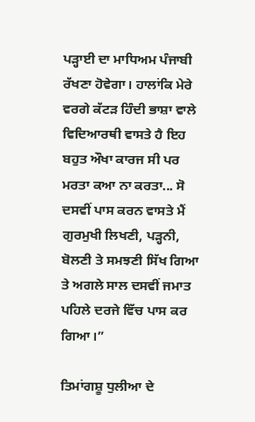ਪੜ੍ਹਾਈ ਦਾ ਮਾਧਿਅਮ ਪੰਜਾਬੀ ਰੱਖਣਾ ਹੋਵੇਗਾ। ਹਾਲਾਂਕਿ ਮੇਰੇ ਵਰਗੇ ਕੱਟੜ ਹਿੰਦੀ ਭਾਸ਼ਾ ਵਾਲੇ ਵਿਦਿਆਰਥੀ ਵਾਸਤੇ ਹੈ ਇਹ ਬਹੁਤ ਔਖਾ ਕਾਰਜ ਸੀ ਪਰ ਮਰਤਾ ਕਆ ਨਾ ਕਰਤਾ... ਸੋ ਦਸਵੀਂ ਪਾਸ ਕਰਨ ਵਾਸਤੇ ਮੈਂ ਗੁਰਮੁਖੀ ਲਿਖਣੀ, ਪੜ੍ਹਨੀ, ਬੋਲਣੀ ਤੇ ਸਮਝਣੀ ਸਿੱਖ ਗਿਆ ਤੇ ਅਗਲੇ ਸਾਲ ਦਸਵੀਂ ਜਮਾਤ ਪਹਿਲੇ ਦਰਜੇ ਵਿੱਚ ਪਾਸ ਕਰ ਗਿਆ।”

ਤਿਮਾਂਗਸ਼ੂ ਧੁਲੀਆ ਦੇ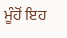ਮੂੰਹੋਂ ਇਹ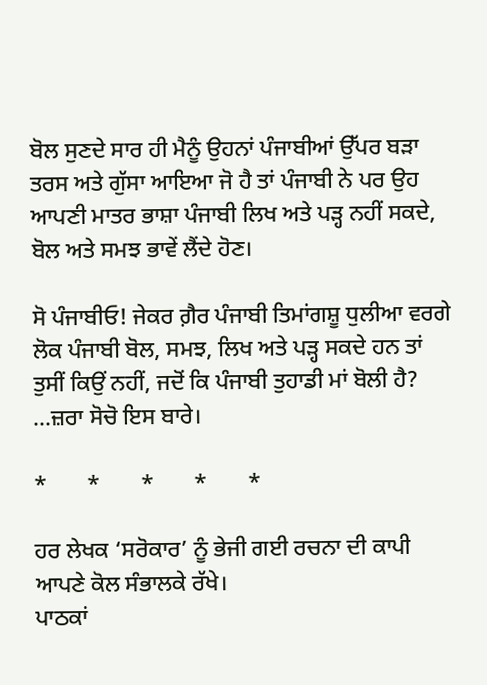ਬੋਲ ਸੁਣਦੇ ਸਾਰ ਹੀ ਮੈਨੂੰ ਉਹਨਾਂ ਪੰਜਾਬੀਆਂ ਉੱਪਰ ਬੜਾ ਤਰਸ ਅਤੇ ਗੁੱਸਾ ਆਇਆ ਜੋ ਹੈ ਤਾਂ ਪੰਜਾਬੀ ਨੇ ਪਰ ਉਹ ਆਪਣੀ ਮਾਤਰ ਭਾਸ਼ਾ ਪੰਜਾਬੀ ਲਿਖ ਅਤੇ ਪੜ੍ਹ ਨਹੀਂ ਸਕਦੇ, ਬੋਲ ਅਤੇ ਸਮਝ ਭਾਵੇਂ ਲੈਂਦੇ ਹੋਣ।

ਸੋ ਪੰਜਾਬੀਓ! ਜੇਕਰ ਗ਼ੈਰ ਪੰਜਾਬੀ ਤਿਮਾਂਗਸ਼ੂ ਧੁਲੀਆ ਵਰਗੇ ਲੋਕ ਪੰਜਾਬੀ ਬੋਲ, ਸਮਝ, ਲਿਖ ਅਤੇ ਪੜ੍ਹ ਸਕਦੇ ਹਨ ਤਾਂ ਤੁਸੀਂ ਕਿਉਂ ਨਹੀਂ, ਜਦੋਂ ਕਿ ਪੰਜਾਬੀ ਤੁਹਾਡੀ ਮਾਂ ਬੋਲੀ ਹੈ? ...ਜ਼ਰਾ ਸੋਚੋ ਇਸ ਬਾਰੇ।

*       *       *       *       *

ਹਰ ਲੇਖਕ ‘ਸਰੋਕਾਰ’ ਨੂੰ ਭੇਜੀ ਗਈ ਰਚਨਾ ਦੀ ਕਾਪੀ ਆਪਣੇ ਕੋਲ ਸੰਭਾਲਕੇ ਰੱਖੇ।
ਪਾਠਕਾਂ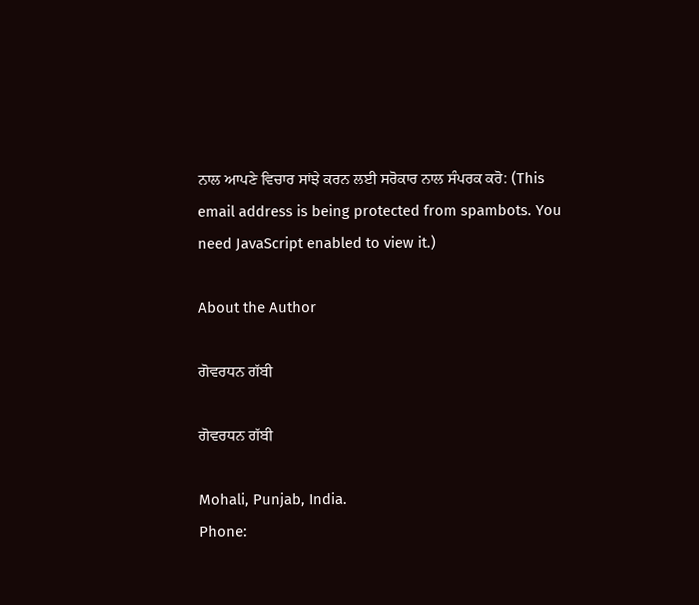ਨਾਲ ਆਪਣੇ ਵਿਚਾਰ ਸਾਂਝੇ ਕਰਨ ਲਈ ਸਰੋਕਾਰ ਨਾਲ ਸੰਪਰਕ ਕਰੋ: (This email address is being protected from spambots. You need JavaScript enabled to view it.)

About the Author

ਗੋਵਰਧਨ ਗੱਬੀ

ਗੋਵਰਧਨ ਗੱਬੀ

Mohali, Punjab, India.
Phone: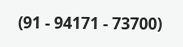(91 - 94171 - 73700)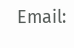Email: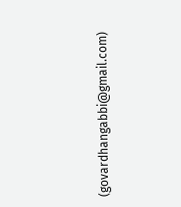(govardhangabbi@gmail.com)